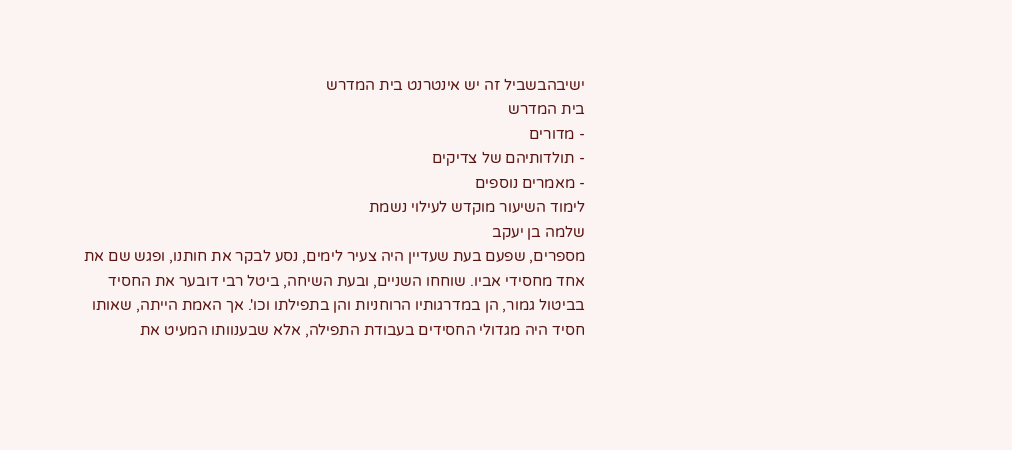ישיבהבשביל זה יש אינטרנט בית המדרש
בית המדרש
- מדורים
- תולדותיהם של צדיקים
- מאמרים נוספים
לימוד השיעור מוקדש לעילוי נשמת
שלמה בן יעקב
מספרים, שפעם בעת שעדיין היה צעיר לימים, נסע לבקר את חותנו, ופגש שם את אחד מחסידי אביו. שוחחו השניים, ובעת השיחה, ביטל רבי דובער את החסיד בביטול גמור, הן במדרגותיו הרוחניות והן בתפילתו וכו'. אך האמת הייתה, שאותו חסיד היה מגדולי החסידים בעבודת התפילה, אלא שבענוותו המעיט את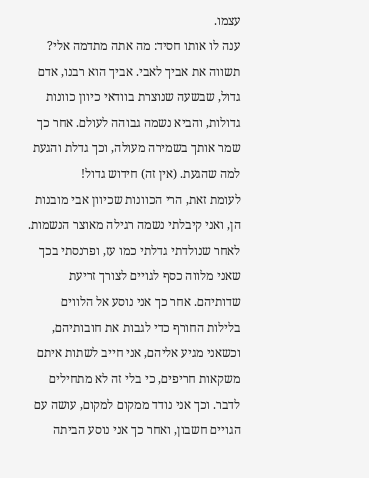עצמו.
ענה לו אותו חסיד: מה אתה מתדמה אלי? תשווה את אביך לאבי. אביך הוא רבנו, אדם גדול, שבשעה שנוצרת בוודאי כיוון כוונות גדולות, והביא נשמה גבוהה לעולם. אחר כך שמר אותך בשמירה מעולה, וכך גדלת והגעת למה שהגעת. (אין זה) חידוש גדול!
לעומת זאת, הרי הכוונות שכיוון אבי מובנות הן, ואני קיבלתי נשמה רגילה מאוצר הנשמות. לאחר שנולדתי גדלתי כמו עז, ופרנסתי בכך שאני מלווה כסף לגויים לצורך זריעת שדותיהם. אחר כך אני נוסע אל הלווים בלילות החורף כדי לגבות את חובותיהם, וכשאני מגיע אליהם, אני חייב לשתות איתם משקאות חריפים, כי בלי זה לא מתחילים לדבר. וכך אני נודד ממקום למקום, עושה עם הגויים חשבון, ואחר כך אני נוסע הביתה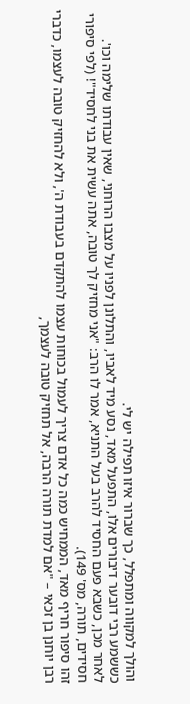והולך למקווה ומתפלל, כך שברור איזו תפילה יש לי.
כששמע רבי דובער דיבורים אלו, התפעל מאד, נסע מיד לאביו, והתלונן לפניו על מצבו הרוחני, שאין עבודתו שלימה וכו'.
לאחר מכן, כשבא פעם החסיד להרב בעל התניא, אמר לו הרב: "אני מחזיק לך טובה, אתה עשית את בני לחסיד"! (לפי סיפורי חסידים, תורה, מס' 149).
זהו סיפור חריף מאד, הממחיש כמה כל אדם צריך לעמול בכוחות עצמו להתקדם בעבודת ה', ולא להחזיק טובה לעצמו, כדברי רבן יוחנן בן זכאי – "אם למדת תורה הרבה, אל תחזיק טובה לעצמך,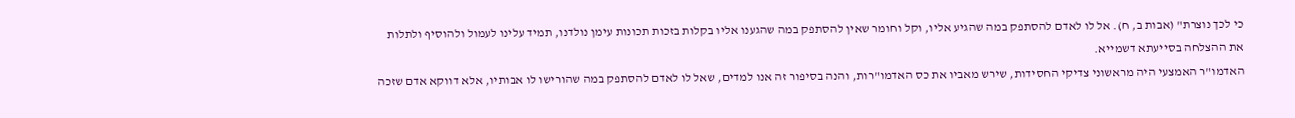כי לכך נוצרת" (אבות ב, ח). אל לו לאדם להסתפק במה שהגיע אליו, וקל וחומר שאין להסתפק במה שהגענו אליו בקלות בזכות תכונות עימן נולדנו, תמיד עלינו לעמול ולהוסיף ולתלות את ההצלחה בסייעתא דשמייא.
האדמו"ר האמצעי היה מראשוני צדיקי החסידות, שירש מאביו את כס האדמו"רות, והנה בסיפור זה אנו למדים, שאל לו לאדם להסתפק במה שהורישו לו אבותיו, אלא דווקא אדם שזכה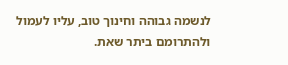לנשמה גבוהה וחינוך טוב, עליו לעמול ולהתרומם ביתר שאת.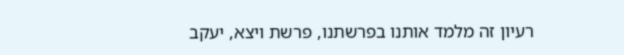רעיון זה מלמד אותנו בפרשתנו, פרשת ויצא, יעקב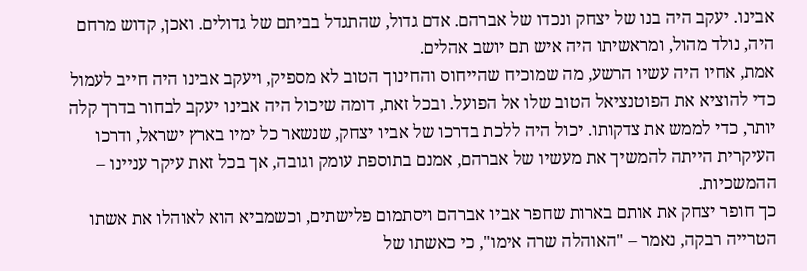אבינו. יעקב היה בנו של יצחק ונכדו של אברהם. אדם גדול, שהתגדל בביתם של גדולים. ואכן, קדוש מרחם היה, נולד מהול, ומראשיתו היה איש תם יושב אהלים.
אמת, אחיו היה עשיו הרשע, מה שמוכיח שהייחוס והחינוך הטוב לא מספיק, ויעקב אבינו היה חייב לעמול כדי להוציא את הפוטנציאל הטוב שלו אל הפועל. ובכל זאת, דומה שיכול היה אבינו יעקב לבחור בדרך קלה יותר, כדי לממש את צדקותו. יכול היה ללכת בדרכו של אביו יצחק, שנשאר כל ימיו בארץ ישראל, ודרכו העיקרית הייתה להמשיך את מעשיו של אברהם, אמנם בתוספת עומק וגובה, אך בכל זאת עיקר עניינו – ההמשכיות.
כך חופר יצחק את אותם בארות שחפר אביו אברהם ויסתמום פלישתים, וכשמביא הוא לאוהלו את אשתו הטרייה רבקה, נאמר – "האוהלה שרה אימו", כי כאשתו של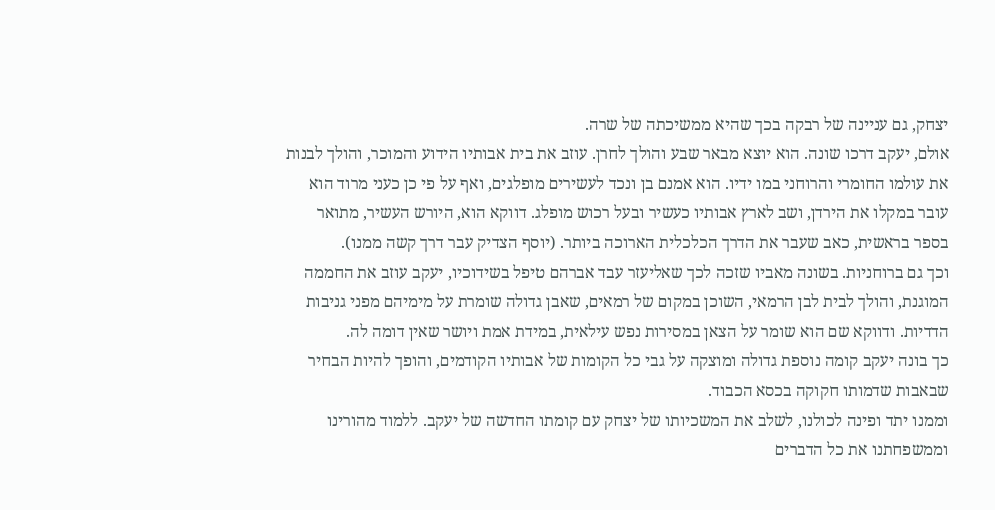יצחק, גם עניינה של רבקה בכך שהיא ממשיכתה של שרה.
אולם, יעקב דרכו שונה. הוא יוצא מבאר שבע והולך לחרן. עוזב את בית אבותיו הידוע והמוכר, והולך לבנות את עולמו החומרי והרוחני במו ידיו. הוא אמנם בן ונכד לעשירים מופלגים, ואף על פי כן כעני מרוד הוא עובר במקלו את הירדן, ושב לארץ אבותיו כעשיר ובעל רכוש מופלג. דווקא הוא, היורש העשיר, מתואר בספר בראשית, כאב שעבר את הדרך הכלכלית הארוכה ביותר. (יוסף הצדיק עבר דרך קשה ממנו).
וכך גם ברוחניות. בשונה מאביו שזכה לכך שאליעזר עבד אברהם טיפל בשידוכיו, יעקב עוזב את החממה המוגנת, והולך לבית לבן הרמאי, השוכן במקום של רמאים, שאבן גדולה שומרת על מימיהם מפני גניבות הדדיות. ודווקא שם הוא שומר על הצאן במסירות נפש עילאית, במידת אמת ויושר שאין דומה לה.
כך בונה יעקב קומה נוספת גדולה ומוצקה על גבי כל הקומות של אבותיו הקודמים, והופך להיות הבחיר שבאבות שדמותו חקוקה בכסא הכבוד.
וממנו יתד ופינה לכולנו, לשלב את המשכיותו של יצחק עם קומתו החדשה של יעקב. ללמוד מהורינו וממשפחתנו את כל הדברים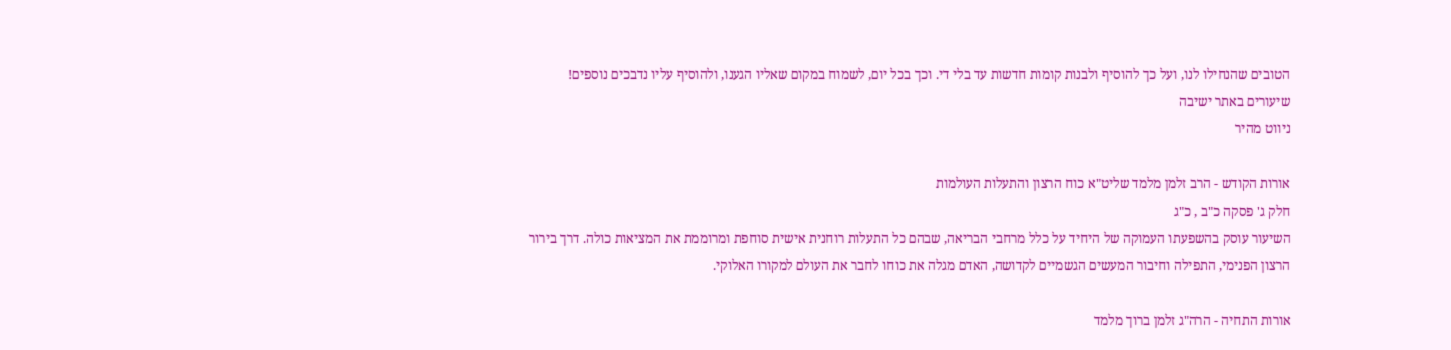הטובים שהנחילו לנו, ועל כך להוסיף ולבנות קומות חדשות עד בלי די. וכך בכל יום, לשמוח במקום שאליו הגענו, ולהוסיף עליו נדבכים נוספים!
שיעורים באתר ישיבה
ניווט מהיר

אורות הקודש - הרב זלמן מלמד שליט"א כוח הרצון והתעלות העולמות
חלק ג' פסקה כ"ב , כ"ג
השיעור עוסק בהשפעתו העמוקה של היחיד על כלל מרחבי הבריאה, שבהם כל התעלות רוחנית אישית סוחפת ומרוממת את המציאות כולה. דרך בירור הרצון הפנימי, התפילה וחיבור המעשים הגשמיים לקדושה, האדם מגלה את כוחו לחבר את העולם למקורו האלוקי.

אורות התחיה - הרה"ג זלמן ברוך מלמד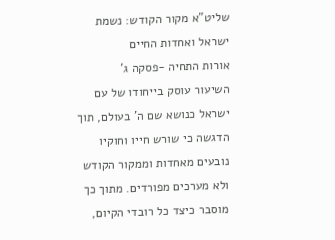שליט"א מקור הקודש: נשמת ישראל ואחדות החיים
אורות התחיה -פסקה ג'
השיעור עוסק בייחודו של עם ישראל כנושא שם ה' בעולם, תוך הדגשה כי שורש חייו וחוקיו נובעים מאחדות וממקור הקודש ולא מערכים מפורדים. מתוך כך מוסבר כיצד כל רובדי הקיום,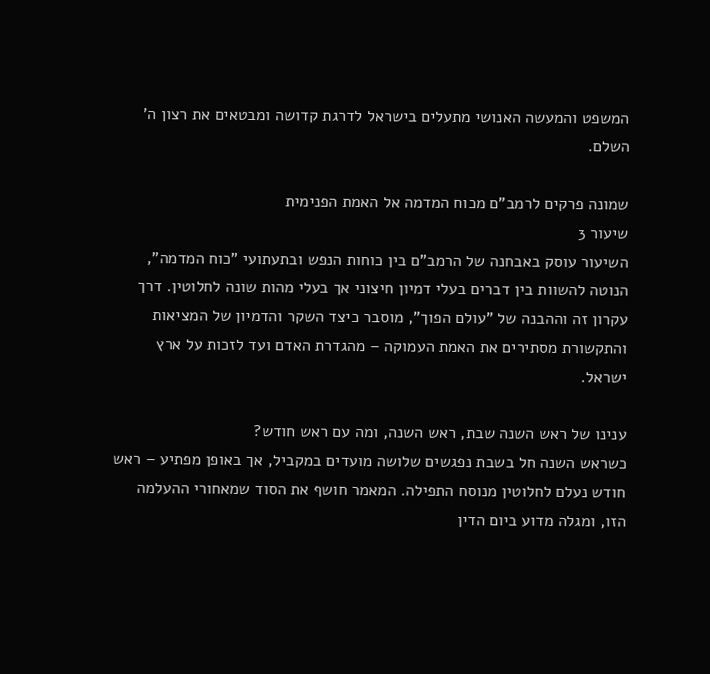המשפט והמעשה האנושי מתעלים בישראל לדרגת קדושה ומבטאים את רצון ה' השלם.

שמונה פרקים לרמב"ם מכוח המדמה אל האמת הפנימית
שיעור 3
השיעור עוסק באבחנה של הרמב"ם בין כוחות הנפש ובתעתועי "כוח המדמה", הנוטה להשוות בין דברים בעלי דמיון חיצוני אך בעלי מהות שונה לחלוטין. דרך עקרון זה וההבנה של "עולם הפוך", מוסבר כיצד השקר והדמיון של המציאות והתקשורת מסתירים את האמת העמוקה – מהגדרת האדם ועד לזכות על ארץ ישראל.

ענינו של ראש השנה שבת, ראש השנה, ומה עם ראש חודש?
כשראש השנה חל בשבת נפגשים שלושה מועדים במקביל, אך באופן מפתיע – ראש חודש נעלם לחלוטין מנוסח התפילה. המאמר חושף את הסוד שמאחורי ההעלמה הזו, ומגלה מדוע ביום הדין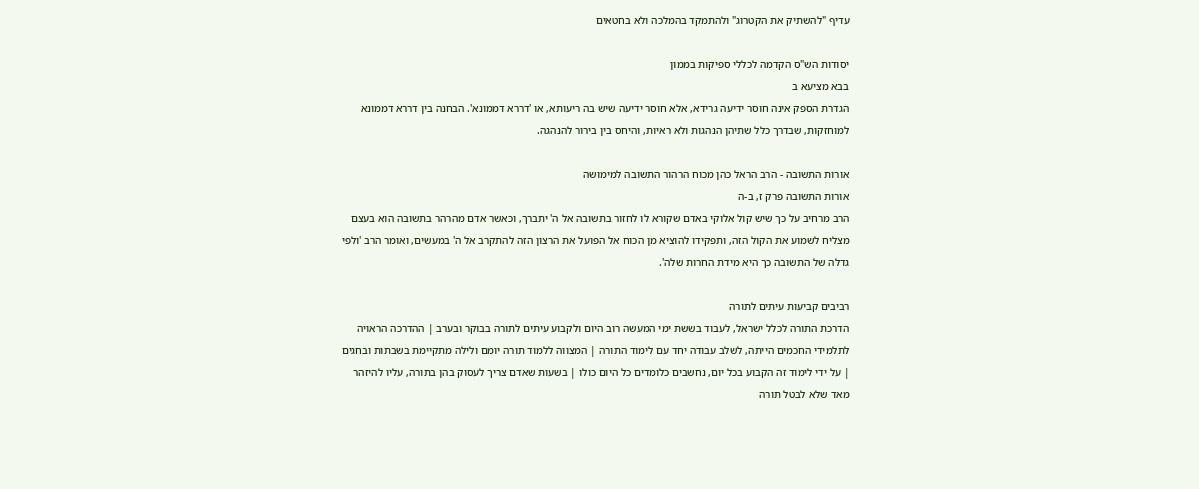עדיף "להשתיק את הקטרוג" ולהתמקד בהמלכה ולא בחטאים

יסודות הש"ס הקדמה לכללי ספיקות בממון
בבא מציעא ב
הגדרת הספק אינה חוסר ידיעה גרידא, אלא חוסר ידיעה שיש בה ריעותא, או 'דררא דממונא'. הבחנה בין דררא דממונא למוחזקות, שבדרך כלל שתיהן הנהגות ולא ראיות, והיחס בין בירור להנהגה.

אורות התשובה - הרב הראל כהן מכוח הרהור התשובה למימושה
אורות התשובה פרק ז, ב-ה
הרב מרחיב על כך שיש קול אלוקי באדם שקורא לו לחזור בתשובה אל ה' יתברך, וכאשר אדם מהרהר בתשובה הוא בעצם מצליח לשמוע את הקול הזה, ותפקידו להוציא מן הכוח אל הפועל את הרצון הזה להתקרב אל ה' במעשים, ואומר הרב 'ולפי גדלה של התשובה כך היא מידת החרות שלה'.

רביבים קביעות עיתים לתורה
הדרכת התורה לכלל ישראל, לעבוד בששת ימי המעשה רוב היום ולקבוע עיתים לתורה בבוקר ובערב | ההדרכה הראויה לתלמידי החכמים הייתה, לשלב עבודה יחד עם לימוד התורה | המצווה ללמוד תורה יומם ולילה מתקיימת בשבתות ובחגים | על ידי לימוד זה הקבוע בכל יום, נחשבים כלומדים כל היום כולו | בשעות שאדם צריך לעסוק בהן בתורה, עליו להיזהר מאד שלא לבטל תורה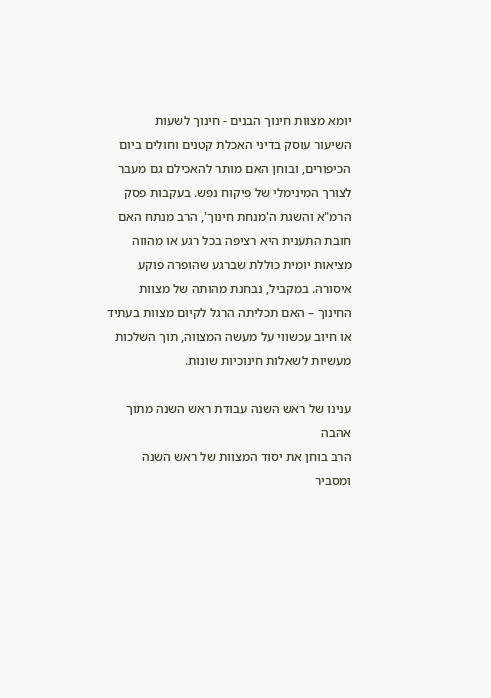יומא מצוות חינוך הבנים - חינוך לשעות
השיעור עוסק בדיני האכלת קטנים וחולים ביום הכיפורים, ובוחן האם מותר להאכילם גם מעבר לצורך המינימלי של פיקוח נפש. בעקבות פסק הרמ"א והשגת ה'מנחת חינוך', הרב מנתח האם חובת התענית היא רציפה בכל רגע או מהווה מציאות יומית כוללת שברגע שהופרה פוקע איסורה. במקביל, נבחנת מהותה של מצוות החינוך – האם תכליתה הרגל לקיום מצוות בעתיד או חיוב עכשווי על מעשה המצווה, תוך השלכות מעשיות לשאלות חינוכיות שונות.

ענינו של ראש השנה עבודת ראש השנה מתוך אהבה
הרב בוחן את יסוד המצוות של ראש השנה ומסביר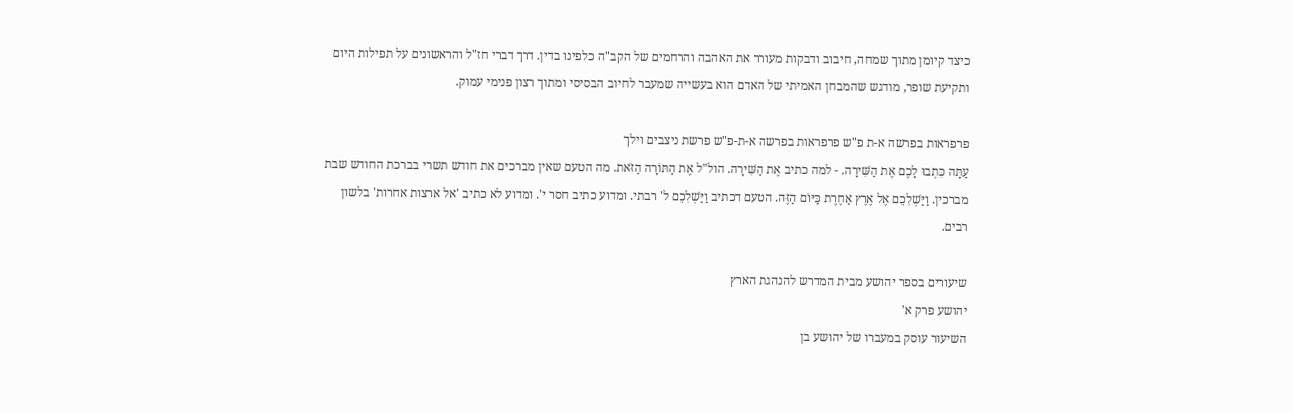כיצד קיומן מתוך שמחה, חיבוב ודבקות מעורר את האהבה והרחמים של הקב"ה כלפינו בדין. דרך דברי חז"ל והראשונים על תפילות היום ותקיעת שופר, מודגש שהמבחן האמיתי של האדם הוא בעשייה שמעבר לחיוב הבסיסי ומתוך רצון פנימי עמוק.

פרפראות בפרשה א-ת פ"ש פרפראות בפרשה א-ת-פ"ש פרשת ניצבים וילך
עַתָּה כִּתְבוּ לָכֶם אֶת הַשִּׁירָה. - למה כתיב אֶת הַשִּׁירָה. הול"ל אֶת הַתּוֹרָה הַזֹּאת. מה הטעם שאין מברכים את חודש תשרי בברכת החודש שבת מברכין. וַיַּשְׁלִכֵם אֶל אֶרֶץ אַחֶרֶת כַּיּוֹם הַזֶּה. הטעם דכתיב וַיַּשְׁלִכֵם ל' רבתי. ומדוע כתיב חסר י'. ומדוע לא כתיב 'אל ארצות אחרות' בלשון רבים.

שיעורים בספר יהושע מבית המדרש להנהגת הארץ
יהושע פרק א'
השיעור עוסק במעברו של יהושע בן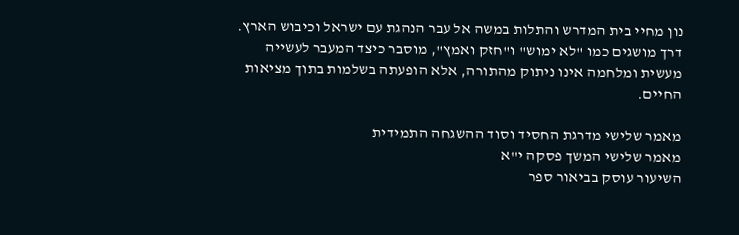נון מחיי בית המדרש והתלות במשה אל עבר הנהגת עם ישראל וכיבוש הארץ. דרך מושגים כמו "לא ימוש" ו"חזק ואמץ", מוסבר כיצד המעבר לעשייה מעשית ומלחמה אינו ניתוק מהתורה, אלא הופעתה בשלמות בתוך מציאות החיים.

מאמר שלישי מדרגת החסיד וסוד ההשגחה התמידית
מאמר שלישי המשך פסקה י"א
השיעור עוסק בביאור ספר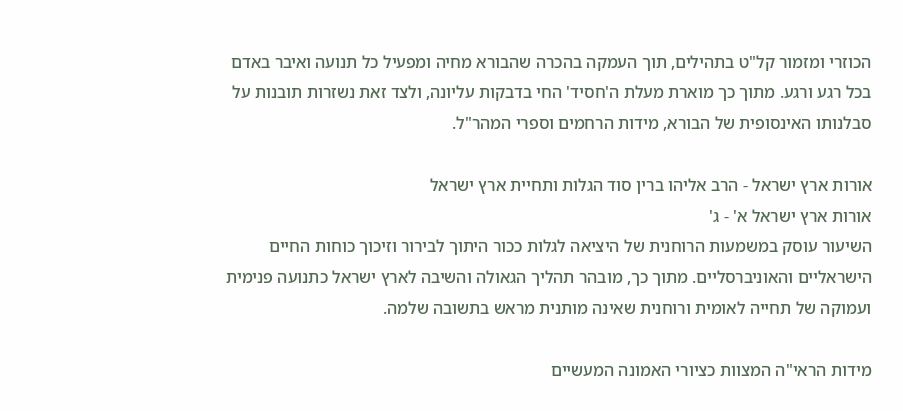הכוזרי ומזמור קל"ט בתהילים, תוך העמקה בהכרה שהבורא מחיה ומפעיל כל תנועה ואיבר באדם בכל רגע ורגע. מתוך כך מוארת מעלת ה'חסיד' החי בדבקות עליונה, ולצד זאת נשזרות תובנות על סבלנותו האינסופית של הבורא, מידות הרחמים וספרי המהר"ל.

אורות ארץ ישראל - הרב אליהו ברין סוד הגלות ותחיית ארץ ישראל
אורות ארץ ישראל א' - ג'
השיעור עוסק במשמעות הרוחנית של היציאה לגלות ככור היתוך לבירור וזיכוך כוחות החיים הישראליים והאוניברסליים. מתוך כך, מובהר תהליך הגאולה והשיבה לארץ ישראל כתנועה פנימית ועמוקה של תחייה לאומית ורוחנית שאינה מותנית מראש בתשובה שלמה.

מידות הראי"ה המצוות כציורי האמונה המעשיים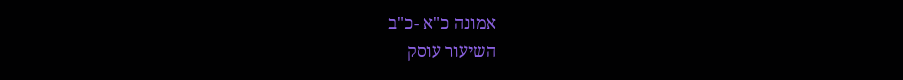אמונה כ"א -כ"ב
השיעור עוסק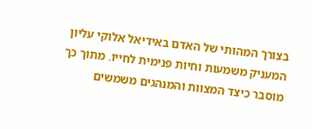בצורך המהותי של האדם באידיאל אלוקי עליון המעניק משמעות וחיות פנימית לחייו. מתוך כך מוסבר כיצד המצוות והמנהגים משמשים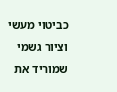כביטוי מעשי וציור גשמי שמוריד את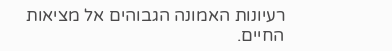רעיונות האמונה הגבוהים אל מציאות החיים.